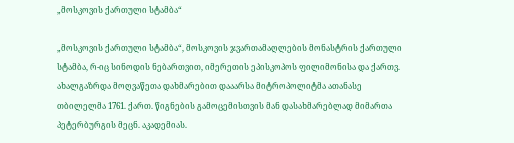„მოსკოვის ქართული სტამბა“

„მოსკოვის ქართული სტამბა“, მოსკოვის ჯვართამაღლების მონასტრის ქართული სტამბა, რ-იც სინოდის ნებართვით, იმერეთის ეპისკოპოს ფილიმონისა და ქართვ. ახალგაზრდა მოღვაწეთა დახმარებით დააარსა მიტროპოლიტმა ათანასე თბილელმა 1761. ქართ. წიგნების გამოცემისთვის მან დასახმარებლად მიმართა პეტერბურგის მეცნ. აკადემიას.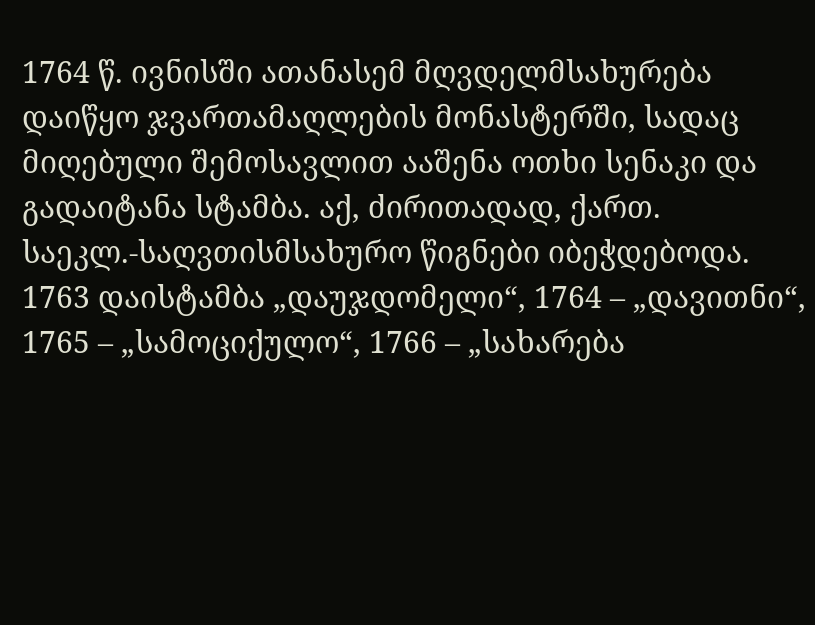1764 წ. ივნისში ათანასემ მღვდელმსახურება დაიწყო ჯვართამაღლების მონასტერში, სადაც მიღებული შემოსავლით ააშენა ოთხი სენაკი და გადაიტანა სტამბა. აქ, ძირითადად, ქართ. საეკლ.-საღვთისმსახურო წიგნები იბეჭდებოდა. 1763 დაისტამბა „დაუჯდომელი“, 1764 – „დავითნი“, 1765 – „სამოციქულო“, 1766 – „სახარება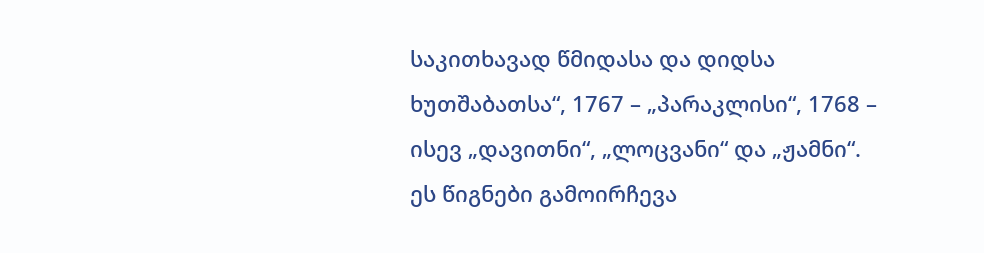საკითხავად წმიდასა და დიდსა ხუთშაბათსა“, 1767 – „პარაკლისი“, 1768 – ისევ „დავითნი“, „ლოცვანი“ და „ჟამნი“. ეს წიგნები გამოირჩევა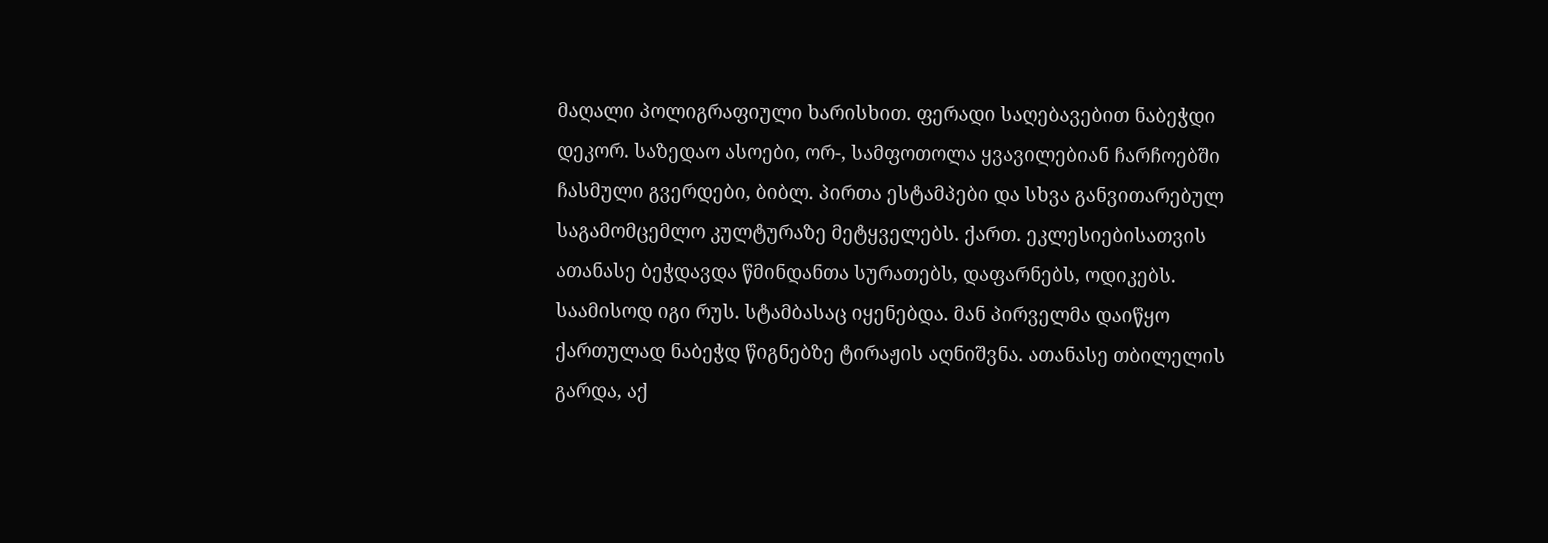მაღალი პოლიგრაფიული ხარისხით. ფერადი საღებავებით ნაბეჭდი დეკორ. საზედაო ასოები, ორ-, სამფოთოლა ყვავილებიან ჩარჩოებში ჩასმული გვერდები, ბიბლ. პირთა ესტამპები და სხვა განვითარებულ საგამომცემლო კულტურაზე მეტყველებს. ქართ. ეკლესიებისათვის ათანასე ბეჭდავდა წმინდანთა სურათებს, დაფარნებს, ოდიკებს. საამისოდ იგი რუს. სტამბასაც იყენებდა. მან პირველმა დაიწყო ქართულად ნაბეჭდ წიგნებზე ტირაჟის აღნიშვნა. ათანასე თბილელის გარდა, აქ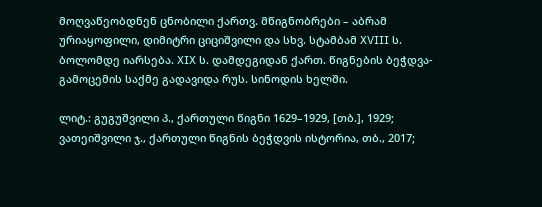მოღვაწეობდნენ ცნობილი ქართვ. მწიგნობრები – აბრამ ურიაყოფილი, დიმიტრი ციციშვილი და სხვ. სტამბამ XVIII ს. ბოლომდე იარსება. XIX ს. დამდეგიდან ქართ. წიგნების ბეჭდვა-გამოცემის საქმე გადავიდა რუს. სინოდის ხელში.

ლიტ.: გუგუშვილი პ., ქართული წიგნი 1629–1929, [თბ.], 1929; ვათეიშვილი ჯ., ქართული წიგნის ბეჭდვის ისტორია, თბ., 2017;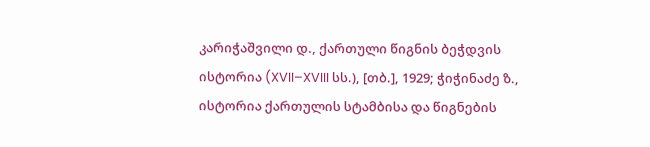კარიჭაშვილი დ., ქართული წიგნის ბეჭდვის ისტორია (XVII–XVIII სს.), [თბ.], 1929; ჭიჭინაძე ზ., ისტორია ქართულის სტამბისა და წიგნების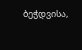ბეჭდვისა,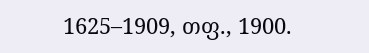1625–1909, თფ., 1900.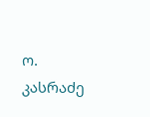ო. კასრაძე